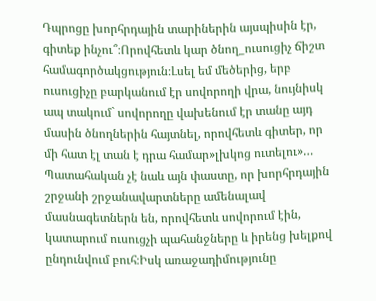Դպրոցը խորհրդային տարիներին այսպիսին էր, գիտեք ինչու՞։Որովհետև կար ծնող_ուսուցիչ ճիշտ համագործակցություն։Լսել եմ մեծերից, երբ ուսուցիչը բարկանում էր սովորողի վրա, նույնիսկ ապ տակում` սովորողը վախենում էր տանը այդ մասին ծնողներին հայտնել, որովհետև գիտեր, որ մի հատ էլ տան է դրա համար»լխկոց ուտելու»…
Պատահական չէ նաև այն փաստը, որ խորհրդային շրջանի շրջանավարտները ամենալավ մասնագետներն են, որովհետև սովորում էին, կատարում ուսուցչի պահանջները և իրենց խելքով ընդունվում բուհ։Իսկ առաջադիմությունը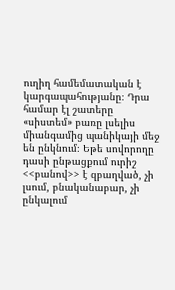ուղիղ համեմատական է կարգապահությանը։ Դրա համար էլ շատերը «սիստեմ» բառը լսելիս միանգամից պանիկայի մեջ են ընկնում։ Եթե սովորողը դասի ընթացքում ուրիշ <<բանով>> է զբաղված, չի լսում, բնականաբար, չի ընկալում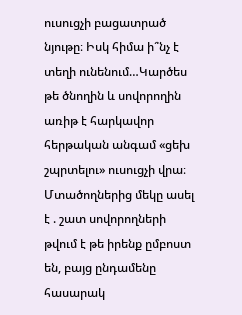ուսուցչի բացատրած նյութը։ Իսկ հիմա ի՞նչ է տեղի ունենում…Կարծես թե ծնողին և սովորողին առիթ է հարկավոր հերթական անգամ «ցեխ շպրտելու» ուսուցչի վրա։
Մտածողներից մեկը ասել է . շատ սովորողների թվում է թե իրենք ըմբոստ են, բայց ընդամենը հասարակ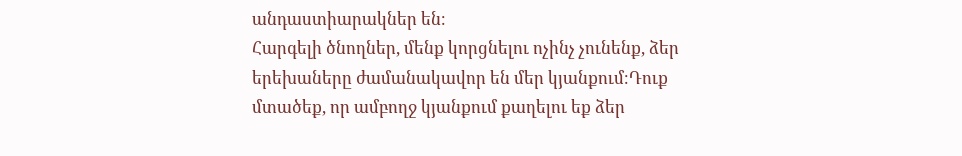անդաստիարակներ են։
Հարգելի ծնողներ, մենք կորցնելու ոչինչ չունենք, ձեր երեխաները ժամանակավոր են մեր կյանքում։Դուք մտածեք, որ ամբողջ կյանքում քաղելու եք ձեր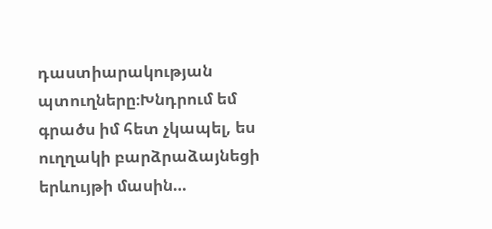դաստիարակության պտուղները։Խնդրում եմ գրածս իմ հետ չկապել, ես ուղղակի բարձրաձայնեցի երևույթի մասին…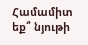Համամիտ եք՞ նյութի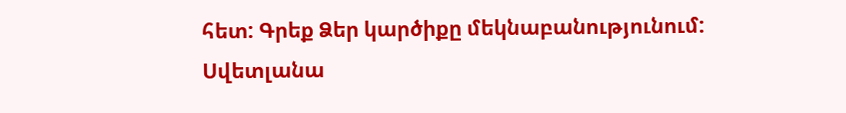հետ: Գրեք Ձեր կարծիքը մեկնաբանությունում:
Սվետլանա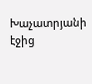Խաչատրյանի էջից